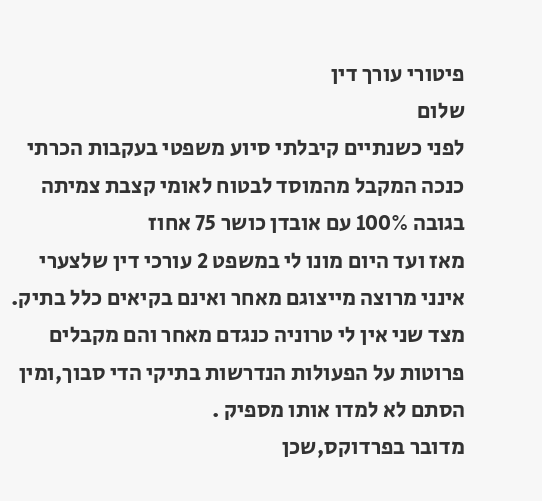פיטורי עורך דין
שלום
לפני כשנתיים קיבלתי סיוע משפטי בעקבות הכרתי כנכה המקבל מהמוסד לבטוח לאומי קצבת צמיתה בגובה 100% עם אובדן כושר 75 אחוז
מאז ועד היום מונו לי במשפט 2 עורכי דין שלצערי אינני מרוצה מייצוגם מאחר ואינם בקיאים כלל בתיק.
מצד שני אין לי טרוניה כנגדם מאחר והם מקבלים פרוטות על הפעולות הנדרשות בתיקי הדי סבוך,ומין הסתם לא למדו אותו מספיק .
מדובר בפרדוקס,שכן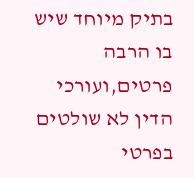בתיק מיוחד שיש בו הרבה פרטים,ועורכי הדין לא שולטים בפרטי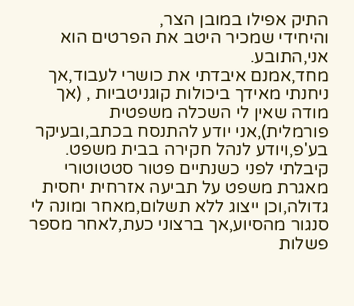התיק אפילו במובן הצר,
והיחידי שמכיר היטב את הפרטים הוא אני,התובע.
מחד,אמנם איבדתי את כושרי לעבוד,אך ניחנתי מאידך ביכולות קוגניטביות , (אך מודה שאין לי השכלה משפטית פורמלית),אני יודע להתנסח בכתב,ובעיקר בע'פ,ויודע לנהל חקירה בבית משפט.
קיבלתי לפני כשנתיים פטור סטטוטורי מאגרת משפט על תביעה אזרחית יחסית גדולה,וכן ייצוג ללא תשלום,מאחר ומונה לי סנגור מהסיוע,אך ברצוני כעת,לאחר מספר פשלות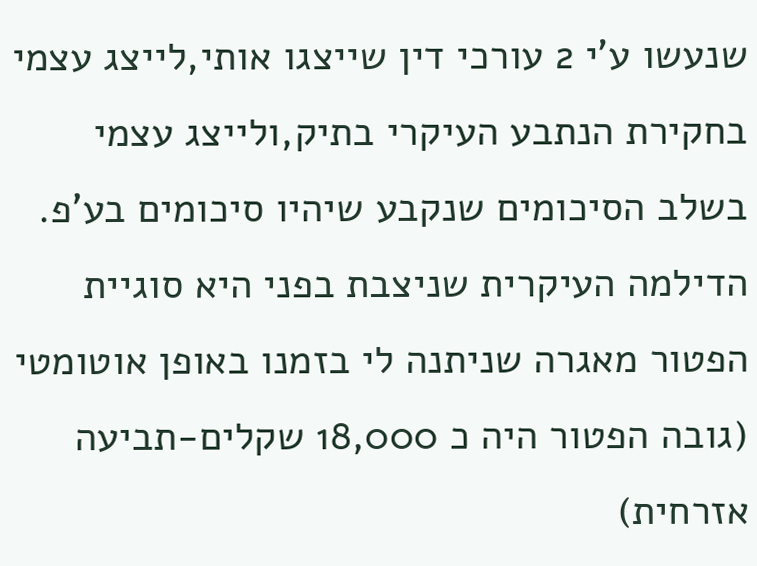שנעשו ע'י 2 עורכי דין שייצגו אותי,לייצג עצמי בחקירת הנתבע העיקרי בתיק,ולייצג עצמי בשלב הסיכומים שנקבע שיהיו סיכומים בע'פ.
הדילמה העיקרית שניצבת בפני היא סוגיית הפטור מאגרה שניתנה לי בזמנו באופן אוטומטי (גובה הפטור היה כ 18,000 שקלים-תביעה אזרחית)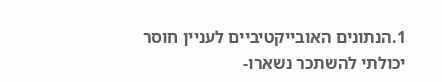1.הנתונים האובייקטיביים לעניין חוסר יכולתי להשתכר נשארו-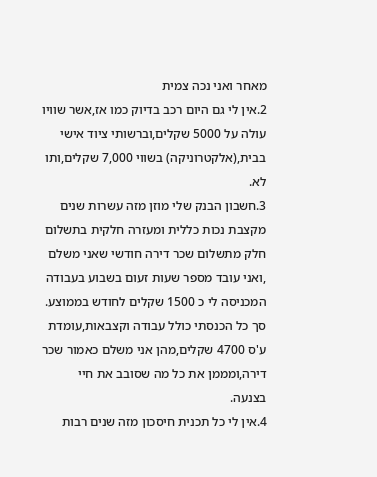מאחר ואני נכה צמית
2.אין לי גם היום רכב בדיוק כמו אז,אשר שוויו עולה על 5000 שקלים,וברשותי ציוד אישי בבית,(אלקטרוניקה) בשווי 7,000 שקלים,ותו לא.
3.חשבון הבנק שלי מוזן מזה עשרות שנים מקצבת נכות כללית ומעזרה חלקית בתשלום חלק מתשלום שכר דירה חודשי שאני משלם ,ואני עובד מספר שעות זעום בשבוע בעבודה המכניסה לי כ 1500 שקלים לחודש בממוצע. סך כל הכנסתי כולל עבודה וקצבאות,עומדת ע'ס 4700 שקלים,מהן אני משלם כאמור שכר דירה,ומממן את כל מה שסובב את חיי בצנעה.
4.אין לי כל תכנית חיסכון מזה שנים רבות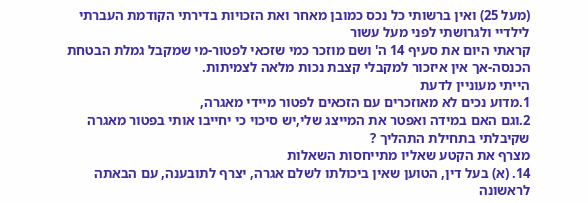(מעל 25) ואין ברשותי כל נכס כמובן מאחר ואת הזכויות בדירתי הקודמת העברתי לילדיי ולגרושתי לפני מעל עשור
קראתי היום את סעיף 14 ה' ושם מוזכר כמי שזכאי לפטור-מי שמקבל גמלת הבטחת הכנסה-אך אין איזכור למקבלי קצבת נכות מלאה לצמיתות.
הייתי מעוניין לדעת
1.מדוע נכים לא מאוזכרים עם הזכאים לפטור מיידי מאגרה,
2.וגם האם במידה ואפטר את המייצג שלי,יש סיכוי כי יחייבו אותי בפטור מאגרה שקיבלתי בתחילת התהליך ?
מצרף את הקטע שאליו מתייחסות השאלות
14. (א) בעל דין, הטוען שאין ביכולתו לשלם אגרה, יצרף לתובענה, עם הבאתה לראשונה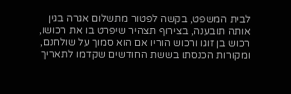לבית המשפט, בקשה לפטור מתשלום אגרה בגין אותה תובענה, בצירוף תצהיר שיפרט בו את רכושו, רכוש בן זוגו ורכוש הוריו אם הוא סמוך על שולחנם, ומקורות הכנסתו בששת החודשים שקדמו לתאריך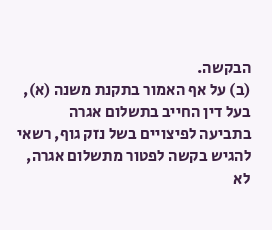הבקשה.
(ב) על אף האמור בתקנת משנה (א), בעל דין החייב בתשלום אגרה בתביעה לפיצויים בשל נזק גוף, רשאי להגיש בקשה לפטור מתשלום אגרה, לא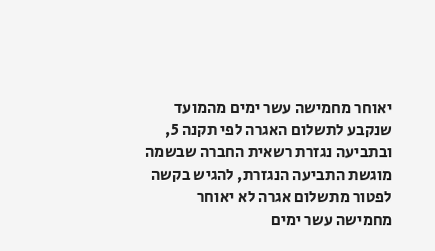יאוחר מחמישה עשר ימים מהמועד שנקבע לתשלום האגרה לפי תקנה 5, ובתביעה נגזרת רשאית החברה שבשמה מוגשת התביעה הנגזרת, להגיש בקשה לפטור מתשלום אגרה לא יאוחר מחמישה עשר ימים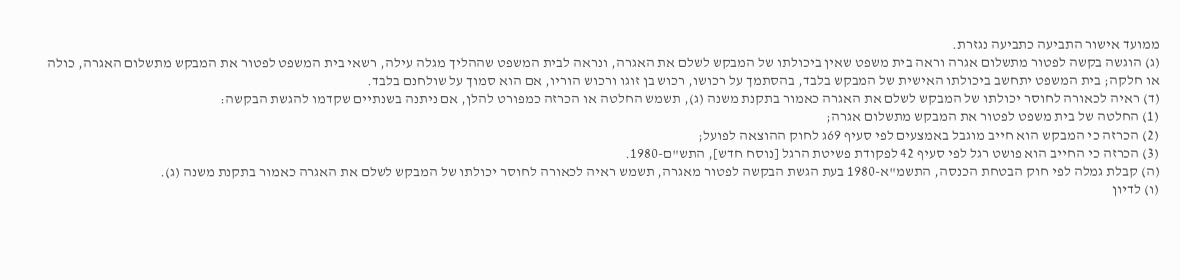ממועד אישור התביעה כתביעה נגזרת.
(ג) הוגשה בקשה לפטור מתשלום אגרה וראה בית משפט שאין ביכולתו של המבקש לשלם את האגרה, ונראה לבית המשפט שההליך מגלה עילה, רשאי בית המשפט לפטור את המבקש מתשלום האגרה, כולה או חלקה; בית המשפט יתחשב ביכולתו האישית של המבקש בלבד, בהסתמך על רכושו, רכוש בן זוגו ורכוש הוריו, אם הוא סמוך על שולחנם בלבד.
(ד) ראיה לכאורה לחוסר יכולתו של המבקש לשלם את האגרה כאמור בתקנת משנה (ג), תשמש החלטה או הכרזה כמפורט להלן, אם ניתנה בשנתיים שקדמו להגשת הבקשה:
(1) החלטה של בית משפט לפטור את המבקש מתשלום אגרה;
(2) הכרזה כי המבקש הוא חייב מוגבל באמצעים לפי סעיף 69ג לחוק ההוצאה לפועל;
(3) הכרזה כי החייב הוא פושט רגל לפי סעיף 42 לפקודת פשיטת הרגל [נוסח חדש], התש"ם-1980.
(ה) קבלת גמלה לפי חוק הבטחת הכנסה, התשמ"א-1980 בעת הגשת הבקשה לפטור מאגרה, תשמש ראיה לכאורה לחוסר יכולתו של המבקש לשלם את האגרה כאמור בתקנת משנה (ג).
(ו) לדיון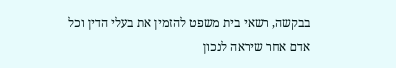בבקשה, רשאי בית משפט להזמין את בעלי הדין וכל אדם אחר שיראה לנכון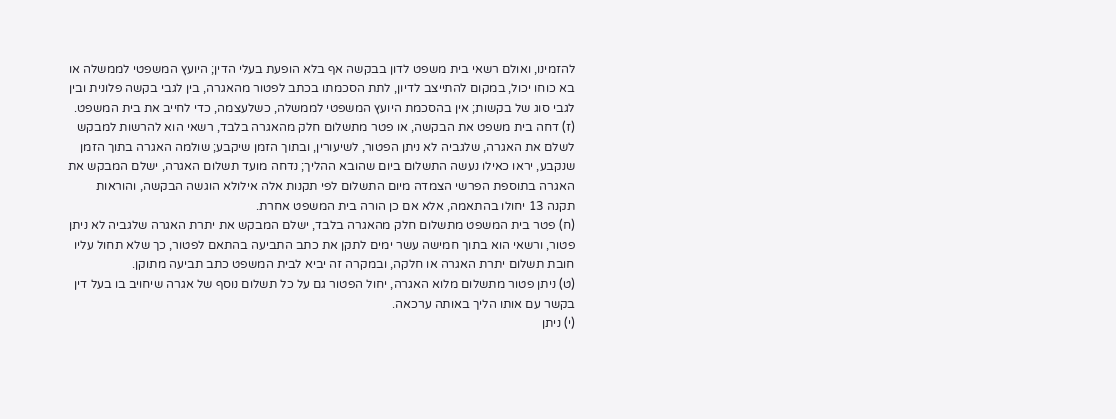להזמינו, ואולם רשאי בית משפט לדון בבקשה אף בלא הופעת בעלי הדין; היועץ המשפטי לממשלה או בא כוחו יכול, במקום להתייצב לדיון, לתת הסכמתו בכתב לפטור מהאגרה, בין לגבי בקשה פלונית ובין לגבי סוג של בקשות; אין בהסכמת היועץ המשפטי לממשלה, כשלעצמה, כדי לחייב את בית המשפט.
(ז) דחה בית משפט את הבקשה, או פטר מתשלום חלק מהאגרה בלבד, רשאי הוא להרשות למבקש לשלם את האגרה, שלגביה לא ניתן הפטור, לשיעורין, ובתוך הזמן שיקבע; שולמה האגרה בתוך הזמן שנקבע, יראו כאילו נעשה התשלום ביום שהובא ההליך; נדחה מועד תשלום האגרה, ישלם המבקש את האגרה בתוספת הפרשי הצמדה מיום התשלום לפי תקנות אלה אילולא הוגשה הבקשה, והוראות תקנה 13 יחולו בהתאמה, אלא אם כן הורה בית המשפט אחרת.
(ח) פטר בית המשפט מתשלום חלק מהאגרה בלבד, ישלם המבקש את יתרת האגרה שלגביה לא ניתן פטור, ורשאי הוא בתוך חמישה עשר ימים לתקן את כתב התביעה בהתאם לפטור, כך שלא תחול עליו חובת תשלום יתרת האגרה או חלקה, ובמקרה זה יביא לבית המשפט כתב תביעה מתוקן.
(ט) ניתן פטור מתשלום מלוא האגרה, יחול הפטור גם על כל תשלום נוסף של אגרה שיחויב בו בעל דין בקשר עם אותו הליך באותה ערכאה.
(י) ניתן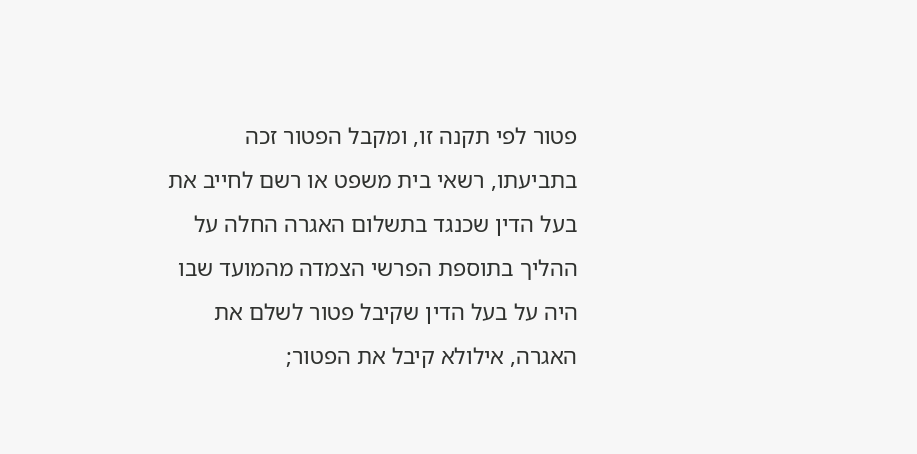פטור לפי תקנה זו, ומקבל הפטור זכה בתביעתו, רשאי בית משפט או רשם לחייב את בעל הדין שכנגד בתשלום האגרה החלה על ההליך בתוספת הפרשי הצמדה מהמועד שבו היה על בעל הדין שקיבל פטור לשלם את האגרה, אילולא קיבל את הפטור;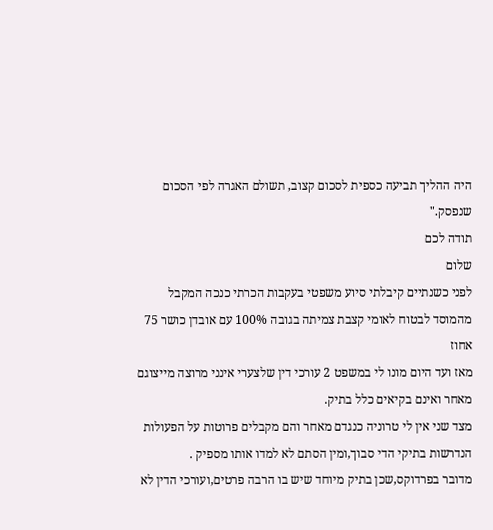היה ההליך תביעה כספית לסכום קצוב, תשולם האגרה לפי הסכום שנפסק."
תודה לכם
שלום
לפני כשנתיים קיבלתי סיוע משפטי בעקבות הכרתי כנכה המקבל מהמוסד לבטוח לאומי קצבת צמיתה בגובה 100% עם אובדן כושר 75 אחוז
מאז ועד היום מונו לי במשפט 2 עורכי דין שלצערי אינני מרוצה מייצוגם מאחר ואינם בקיאים כלל בתיק.
מצד שני אין לי טרוניה כנגדם מאחר והם מקבלים פרוטות על הפעולות הנדרשות בתיקי הדי סבוך,ומין הסתם לא למדו אותו מספיק .
מדובר בפרדוקס,שכן בתיק מיוחד שיש בו הרבה פרטים,ועורכי הדין לא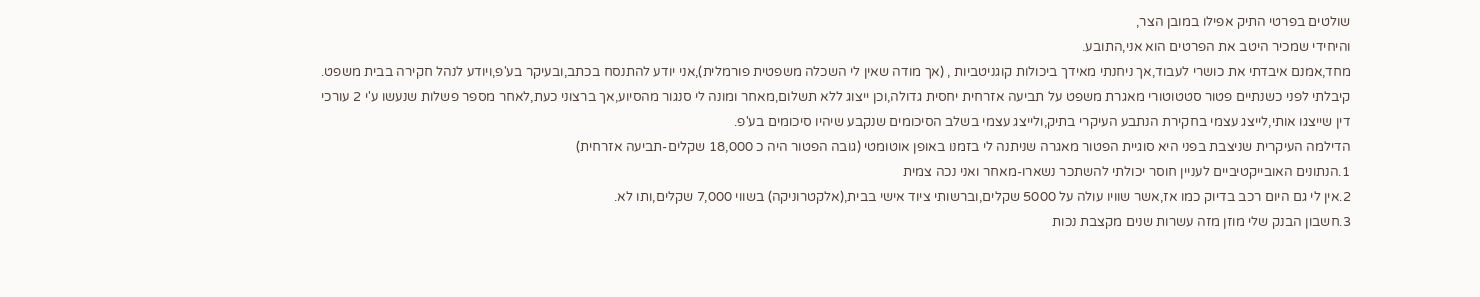שולטים בפרטי התיק אפילו במובן הצר,
והיחידי שמכיר היטב את הפרטים הוא אני,התובע.
מחד,אמנם איבדתי את כושרי לעבוד,אך ניחנתי מאידך ביכולות קוגניטביות , (אך מודה שאין לי השכלה משפטית פורמלית),אני יודע להתנסח בכתב,ובעיקר בע'פ,ויודע לנהל חקירה בבית משפט.
קיבלתי לפני כשנתיים פטור סטטוטורי מאגרת משפט על תביעה אזרחית יחסית גדולה,וכן ייצוג ללא תשלום,מאחר ומונה לי סנגור מהסיוע,אך ברצוני כעת,לאחר מספר פשלות שנעשו ע'י 2 עורכי דין שייצגו אותי,לייצג עצמי בחקירת הנתבע העיקרי בתיק,ולייצג עצמי בשלב הסיכומים שנקבע שיהיו סיכומים בע'פ.
הדילמה העיקרית שניצבת בפני היא סוגיית הפטור מאגרה שניתנה לי בזמנו באופן אוטומטי (גובה הפטור היה כ 18,000 שקלים-תביעה אזרחית)
1.הנתונים האובייקטיביים לעניין חוסר יכולתי להשתכר נשארו-מאחר ואני נכה צמית
2.אין לי גם היום רכב בדיוק כמו אז,אשר שוויו עולה על 5000 שקלים,וברשותי ציוד אישי בבית,(אלקטרוניקה) בשווי 7,000 שקלים,ותו לא.
3.חשבון הבנק שלי מוזן מזה עשרות שנים מקצבת נכות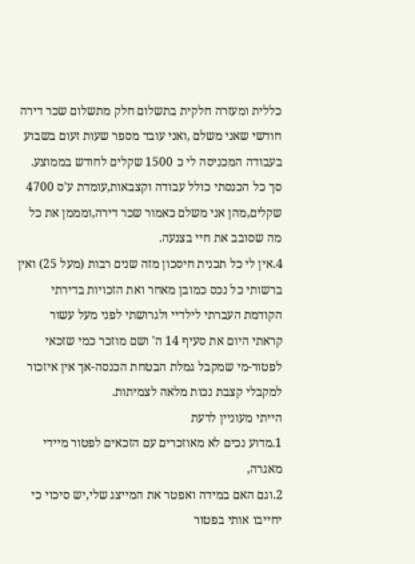כללית ומעזרה חלקית בתשלום חלק מתשלום שכר דירה חודשי שאני משלם ,ואני עובד מספר שעות זעום בשבוע בעבודה המכניסה לי כ 1500 שקלים לחודש בממוצע. סך כל הכנסתי כולל עבודה וקצבאות,עומדת ע'ס 4700 שקלים,מהן אני משלם כאמור שכר דירה,ומממן את כל מה שסובב את חיי בצנעה.
4.אין לי כל תכנית חיסכון מזה שנים רבות (מעל 25) ואין ברשותי כל נכס כמובן מאחר ואת הזכויות בדירתי הקודמת העברתי לילדיי ולגרושתי לפני מעל עשור
קראתי היום את סעיף 14 ה' ושם מוזכר כמי שזכאי לפטור-מי שמקבל גמלת הבטחת הכנסה-אך אין איזכור למקבלי קצבת נכות מלאה לצמיתות.
הייתי מעוניין לדעת
1.מדוע נכים לא מאוזכרים עם הזכאים לפטור מיידי מאגרה,
2.וגם האם במידה ואפטר את המייצג שלי,יש סיכוי כי יחייבו אותי בפטור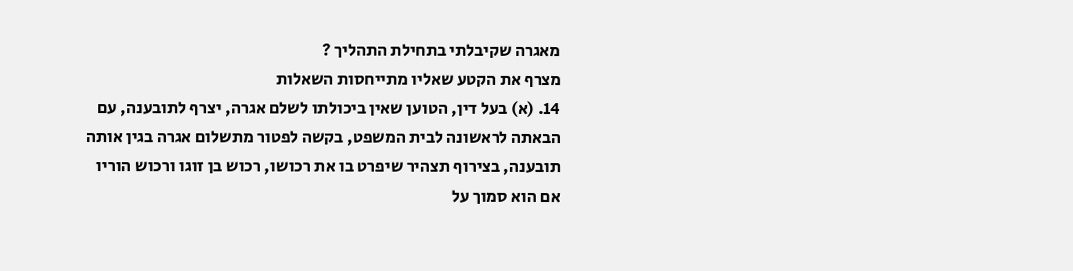מאגרה שקיבלתי בתחילת התהליך ?
מצרף את הקטע שאליו מתייחסות השאלות
14. (א) בעל דין, הטוען שאין ביכולתו לשלם אגרה, יצרף לתובענה, עם הבאתה לראשונה לבית המשפט, בקשה לפטור מתשלום אגרה בגין אותה תובענה, בצירוף תצהיר שיפרט בו את רכושו, רכוש בן זוגו ורכוש הוריו אם הוא סמוך על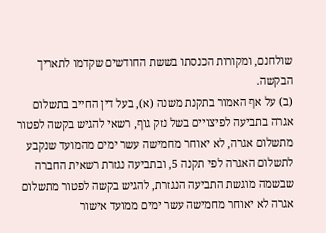שולחנם, ומקורות הכנסתו בששת החודשים שקדמו לתאריך הבקשה.
(ב) על אף האמור בתקנת משנה (א), בעל דין החייב בתשלום אגרה בתביעה לפיצויים בשל נזק גוף, רשאי להגיש בקשה לפטור מתשלום אגרה, לא יאוחר מחמישה עשר ימים מהמועד שנקבע לתשלום האגרה לפי תקנה 5, ובתביעה נגזרת רשאית החברה שבשמה מוגשת התביעה הנגזרת, להגיש בקשה לפטור מתשלום אגרה לא יאוחר מחמישה עשר ימים ממועד אישור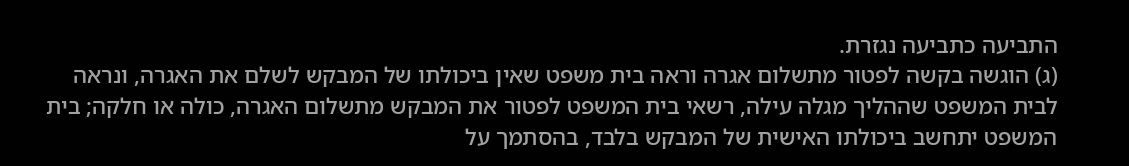התביעה כתביעה נגזרת.
(ג) הוגשה בקשה לפטור מתשלום אגרה וראה בית משפט שאין ביכולתו של המבקש לשלם את האגרה, ונראה לבית המשפט שההליך מגלה עילה, רשאי בית המשפט לפטור את המבקש מתשלום האגרה, כולה או חלקה; בית המשפט יתחשב ביכולתו האישית של המבקש בלבד, בהסתמך על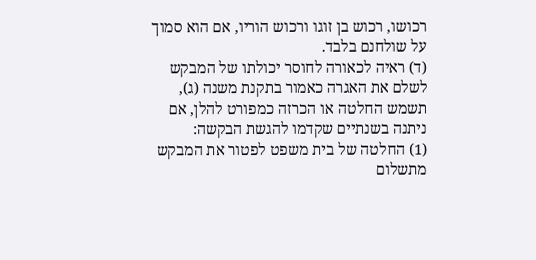רכושו, רכוש בן זוגו ורכוש הוריו, אם הוא סמוך על שולחנם בלבד.
(ד) ראיה לכאורה לחוסר יכולתו של המבקש לשלם את האגרה כאמור בתקנת משנה (ג), תשמש החלטה או הכרזה כמפורט להלן, אם ניתנה בשנתיים שקדמו להגשת הבקשה:
(1) החלטה של בית משפט לפטור את המבקש מתשלום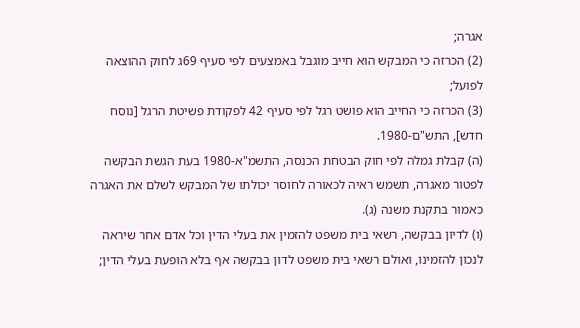אגרה;
(2) הכרזה כי המבקש הוא חייב מוגבל באמצעים לפי סעיף 69ג לחוק ההוצאה לפועל;
(3) הכרזה כי החייב הוא פושט רגל לפי סעיף 42 לפקודת פשיטת הרגל [נוסח חדש], התש"ם-1980.
(ה) קבלת גמלה לפי חוק הבטחת הכנסה, התשמ"א-1980 בעת הגשת הבקשה לפטור מאגרה, תשמש ראיה לכאורה לחוסר יכולתו של המבקש לשלם את האגרה כאמור בתקנת משנה (ג).
(ו) לדיון בבקשה, רשאי בית משפט להזמין את בעלי הדין וכל אדם אחר שיראה לנכון להזמינו, ואולם רשאי בית משפט לדון בבקשה אף בלא הופעת בעלי הדין;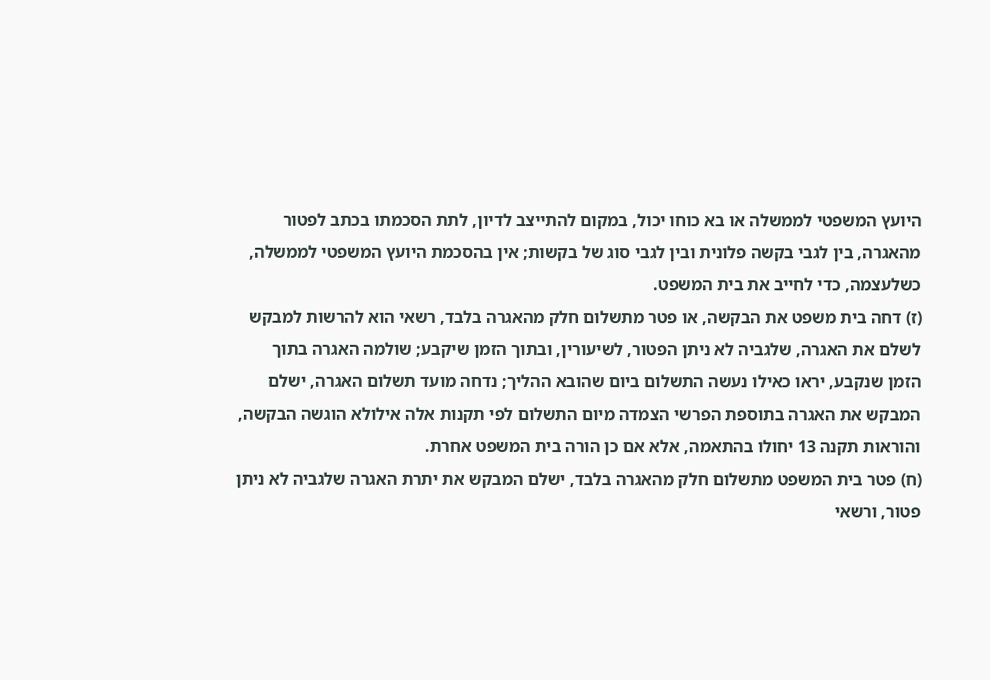היועץ המשפטי לממשלה או בא כוחו יכול, במקום להתייצב לדיון, לתת הסכמתו בכתב לפטור מהאגרה, בין לגבי בקשה פלונית ובין לגבי סוג של בקשות; אין בהסכמת היועץ המשפטי לממשלה, כשלעצמה, כדי לחייב את בית המשפט.
(ז) דחה בית משפט את הבקשה, או פטר מתשלום חלק מהאגרה בלבד, רשאי הוא להרשות למבקש לשלם את האגרה, שלגביה לא ניתן הפטור, לשיעורין, ובתוך הזמן שיקבע; שולמה האגרה בתוך הזמן שנקבע, יראו כאילו נעשה התשלום ביום שהובא ההליך; נדחה מועד תשלום האגרה, ישלם המבקש את האגרה בתוספת הפרשי הצמדה מיום התשלום לפי תקנות אלה אילולא הוגשה הבקשה, והוראות תקנה 13 יחולו בהתאמה, אלא אם כן הורה בית המשפט אחרת.
(ח) פטר בית המשפט מתשלום חלק מהאגרה בלבד, ישלם המבקש את יתרת האגרה שלגביה לא ניתן פטור, ורשאי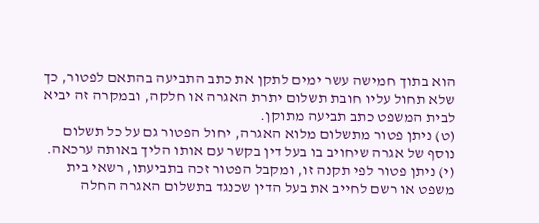הוא בתוך חמישה עשר ימים לתקן את כתב התביעה בהתאם לפטור, כך שלא תחול עליו חובת תשלום יתרת האגרה או חלקה, ובמקרה זה יביא לבית המשפט כתב תביעה מתוקן.
(ט) ניתן פטור מתשלום מלוא האגרה, יחול הפטור גם על כל תשלום נוסף של אגרה שיחויב בו בעל דין בקשר עם אותו הליך באותה ערכאה.
(י) ניתן פטור לפי תקנה זו, ומקבל הפטור זכה בתביעתו, רשאי בית משפט או רשם לחייב את בעל הדין שכנגד בתשלום האגרה החלה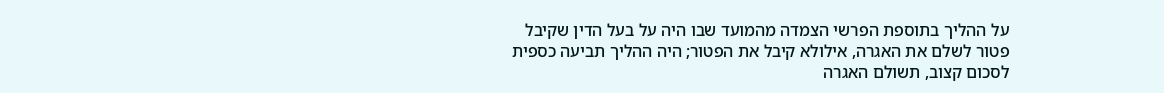על ההליך בתוספת הפרשי הצמדה מהמועד שבו היה על בעל הדין שקיבל פטור לשלם את האגרה, אילולא קיבל את הפטור; היה ההליך תביעה כספית לסכום קצוב, תשולם האגרה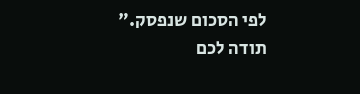לפי הסכום שנפסק."
תודה לכם